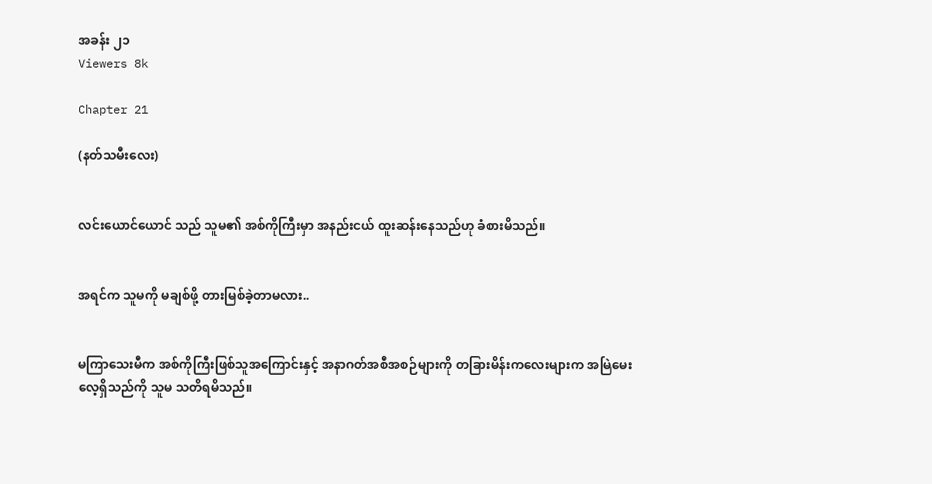အခန်း ၂၁
Viewers 8k

Chapter 21

(နတ်သမီးလေး)


လင်းယောင်ယောင် သည် သူမ၏ အစ်ကိုကြီးမှာ အနည်းငယ် ထူးဆန်းနေသည်ဟု ခံစားမိသည်။


အရင်က သူမကို မချစ်ဖို့ တားမြစ်ခဲ့တာမလား..


မကြာသေးမီက အစ်ကိုကြီးဖြစ်သူအကြောင်းနှင့် အနာဂတ်အစီအစဉ်များကို တခြားမိန်းကလေးများက အမြဲမေးလေ့ရှိသည်ကို သူမ သတိရမိသည်။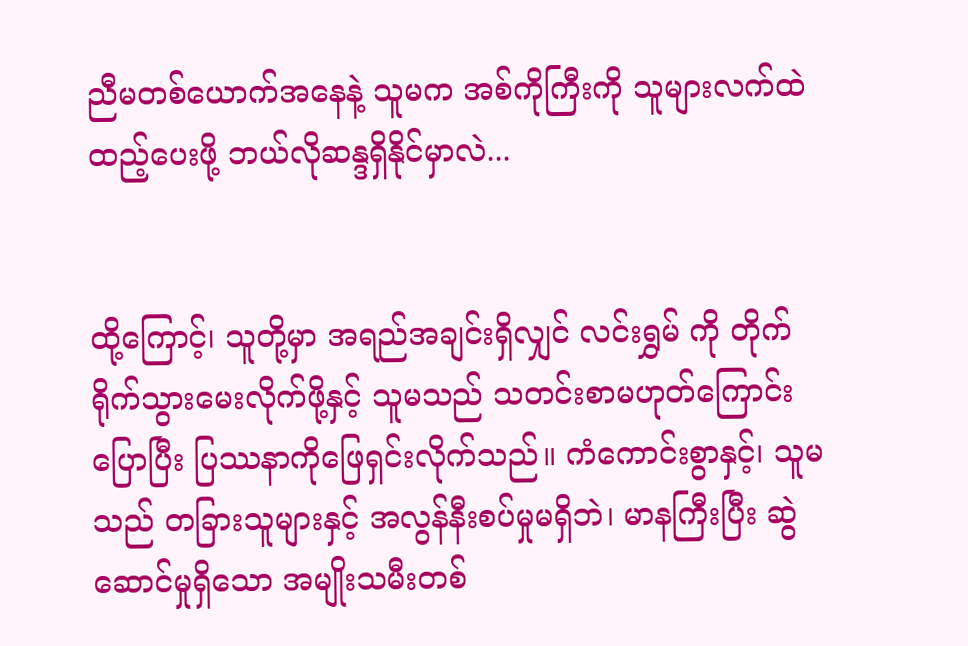ညီမတစ်ယောက်အနေနဲ့ သူမက အစ်ကိုကြီးကို သူများလက်ထဲထည့်ပေးဖို့ ဘယ်လိုဆန္ဒရှိနိုင်မှာလဲ...


ထို့ကြောင့်၊ သူတို့မှာ အရည်အချင်းရှိလျှင် လင်းရွှမ် ကို တိုက်ရိုက်သွားမေးလိုက်ဖို့နှင့် သူမသည် သတင်းစာမဟုတ်ကြောင်းပြောပြီး ပြဿနာကိုဖြေရှင်းလိုက်သည်။ ကံကောင်းစွာနှင့်၊ သူမသည် တခြားသူများနှင့် အလွန်နီးစပ်မှုမရှိဘဲ၊ မာနကြီးပြီး ဆွဲဆောင်မှုရှိသော အမျိုးသမီးတစ်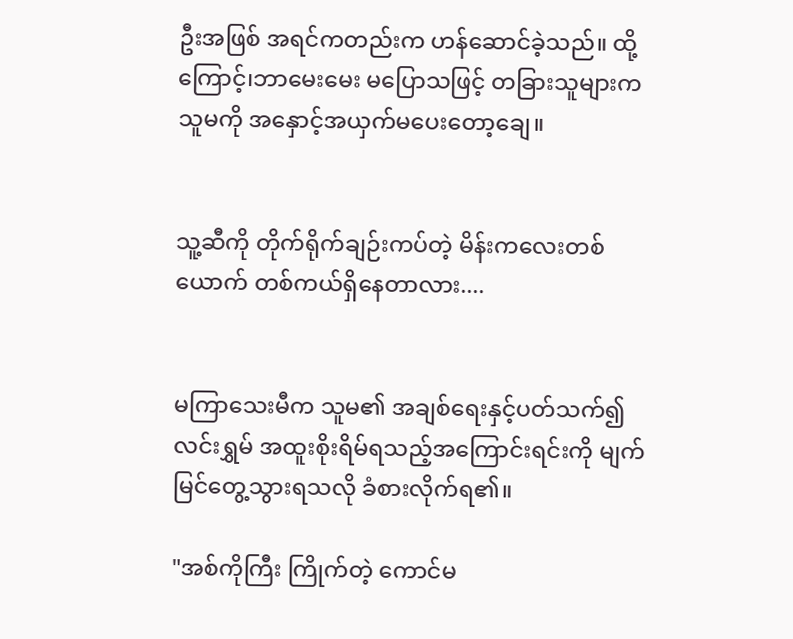ဦးအဖြစ် အရင်ကတည်းက ဟန်ဆောင်ခဲ့သည်။ ထို့ကြောင့်၊ဘာမေးမေး မပြောသဖြင့် တခြားသူများက သူမကို အနှောင့်အယှက်မပေးတော့ချေ။


သူ့ဆီကို တိုက်ရိုက်ချဉ်းကပ်တဲ့ မိန်းကလေးတစ်ယောက် တစ်ကယ်ရှိနေတာလား....


မကြာသေးမီက သူမ၏ အချစ်ရေးနှင့်ပတ်သက်၍ လင်းရွှမ် အထူးစိုးရိမ်ရသည့်အကြောင်းရင်းကို မျက်မြင်တွေ့သွားရသလို ခံစားလိုက်ရ၏။

"အစ်ကိုကြီး ကြိုက်တဲ့ ကောင်မ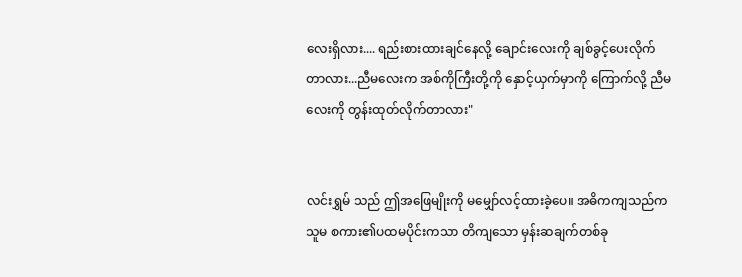လေးရှိလား.... ရည်းစားထားချင်နေလို့ ချောင်းလေးကို ချစ်ခွင့်ပေးလိုက်တာလား...ညီမလေးက အစ်ကိုကြီးတို့ကို နှောင့်ယှက်မှာကို ကြောက်လို့ ညီမလေးကို တွန်းထုတ်လိုက်တာလား"


လင်းရွှမ် သည် ဤအဖြေမျိုးကို မမျှော်လင့်ထားခဲ့ပေ။ အဓိကကျသည်က သူမ စကား၏ပထမပိုင်းကသာ တိကျသော မှန်းဆချက်တစ်ခု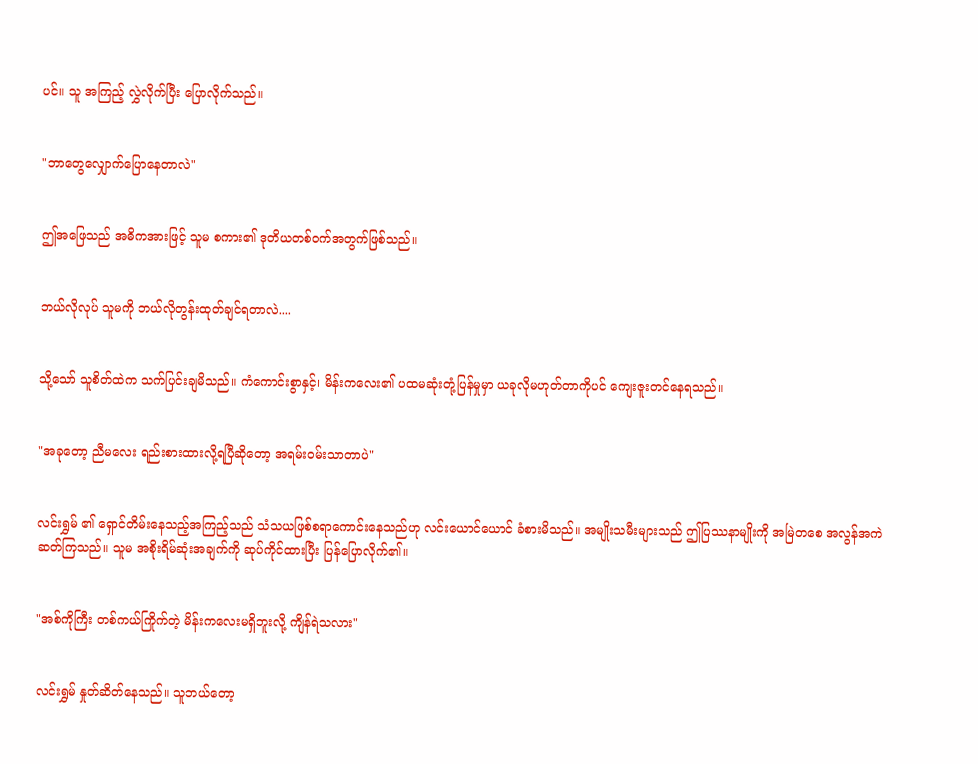ပင်။ သူ အကြည့် လွှဲလိုက်ပြီး ပြောလိုက်သည်။


"ဘာတွေလျှောက်ပြောနေတာလဲ"


ဤအဖြေသည် အဓိကအားဖြင့် သူမ စကား၏ ဒုတိယတစ်ဝက်အတွက်ဖြစ်သည်။


ဘယ်လိုလုပ် သူမကို ဘယ်လိုတွန်းထုတ်ချင်ရတာလဲ....


သို့သော် သူစိတ်ထဲက သက်ပြင်းချမိသည်။ ကံကောင်းစွာနှင့်၊ မိန်းကလေး၏ ပထမဆုံးတုံ့ပြန်မှုမှာ ယခုလိုမဟုတ်တာကိုပင် ကျေးဇူးတင်နေရသည်။


"အခုတော့ ညီမလေး ရည်းစားထားလို့ရပြီဆိုတော့ အရမ်းဝမ်းသာတာပဲ"


လင်းရွှမ် ၏ ရှောင်တိမ်းနေသည့်အကြည့်သည် သံသယဖြစ်စရာကောင်းနေသည်ဟု လင်းယောင်ယောင် ခံစားမိသည်။ အမျိုးသမီးများသည် ဤပြဿနာမျိုးကို အမြဲတစေ အလွန်အကဲဆတ်ကြသည်။ သူမ အစိုးရိမ်ဆုံးအချက်ကို ဆုပ်ကိုင်ထားပြီး ပြန်ပြောလိုက်၏။


"အစ်ကိုကြီး တစ်ကယ်ကြိုက်တဲ့ မိန်းကလေးမရှိဘူးလို့ ကျိန်ရဲသလား"


လင်းရွှမ် နှုတ်ဆိတ်နေသည်။ သူဘယ်တော့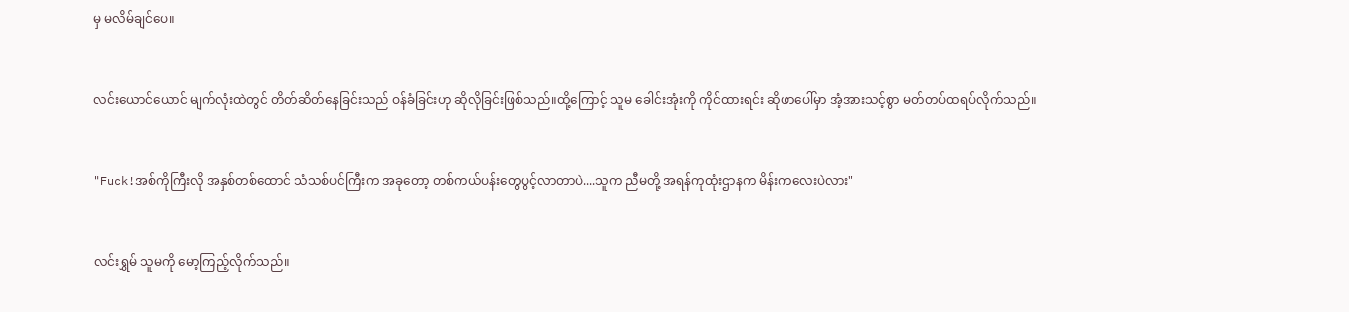မှ မလိမ်ချင်ပေ။


လင်းယောင်ယောင် မျက်လုံးထဲတွင် တိတ်ဆိတ်နေခြင်းသည် ဝန်ခံခြင်းဟု ဆိုလိုခြင်းဖြစ်သည်။ထို့ကြောင့် သူမ ခေါင်းအုံးကို ကိုင်ထားရင်း ဆိုဖာပေါ်မှာ အံ့အားသင့်စွာ မတ်တပ်ထရပ်လိုက်သည်။


"Fuck!အစ်ကိုကြီးလို အနှစ်တစ်ထောင် သံသစ်ပင်ကြီးက အခုတော့ တစ်ကယ်ပန်းတွေပွင့်လာတာပဲ....သူက ညီမတို့ အရန်ကုထုံးဌာနက မိန်းကလေးပဲလား"


လင်းရွှမ် သူမကို မော့ကြည့်လိုက်သည်။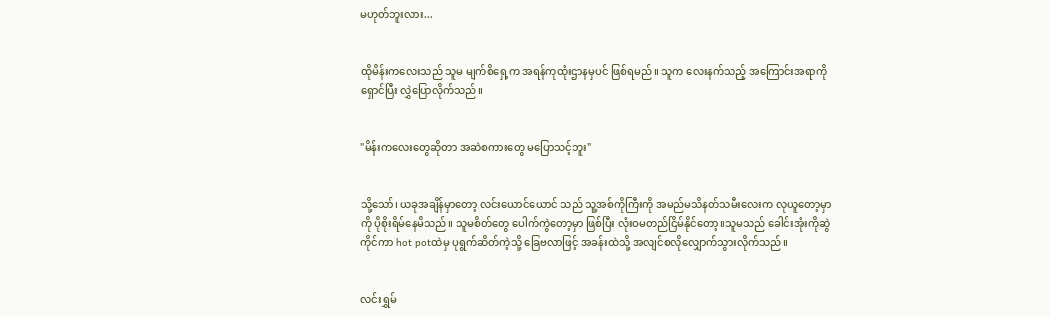မဟုတ်ဘူးလား...


ထိုမိန်းကလေးသည် သူမ မျက်စိရှေ့က အရန်ကုထုံးဌာနမှပင် ဖြစ်ရမည်။ သူက လေးနက်သည့် အကြောင်းအရာကို ရှောင်ပြီး လွှဲပြောလိုက်သည်။


"မိန်းကလေးတွေဆိုတာ အဆဲစကားတွေ မပြောသင့်ဘူး"


သို့သော်၊ ယခုအချိန်မှာတော့ လင်းယောင်ယောင် သည် သူ့အစ်ကိုကြီးကို အမည်မသိနတ်သမီးလေးက လုယူတော့မှာကို ပိုစိုးရိမ်နေမိသည်။ သူမစိတ်တွေ ပေါက်ကွဲတော့မှာ ဖြစ်ပြီး လုံးဝမတည်ငြိမ်နိုင်တော့။သူမသည် ခေါင်းအုံးကိုဆွဲကိုင်ကာ hot potထဲမှ ပုရွက်ဆိတ်ကဲ့သို့ ခြေဗလာဖြင့် အခန်းထဲသို့ အလျင်စလိုလျှောက်သွားလိုက်သည်။


လင်းရွှမ်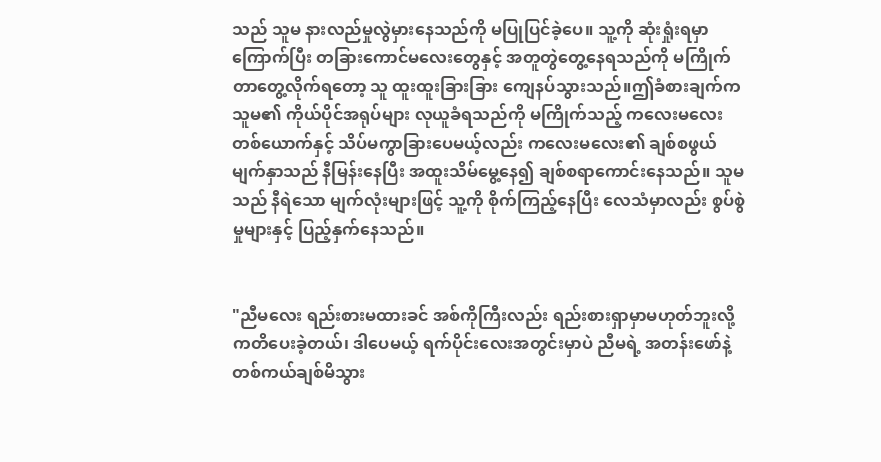သည် သူမ နားလည်မှုလွဲမှားနေသည်ကို မပြုပြင်ခဲ့ပေ။ သူ့ကို ဆုံးရှုံးရမှာကြောက်ပြီး တခြားကောင်မလေးတွေနှင့် အတူတွဲတွေ့နေရသည်ကို မကြိုက်တာတွေ့လိုက်ရတော့ သူ ထူးထူးခြားခြား ကျေနပ်သွားသည်။ဤခံစားချက်က သူမ၏ ကိုယ်ပိုင်အရုပ်များ လုယူခံရသည်ကို မကြိုက်သည့် ကလေးမလေး တစ်ယောက်နှင့် သိပ်မကွာခြားပေမယ့်လည်း ကလေးမလေး၏ ချစ်စဖွယ် မျက်နှာသည် နီမြန်းနေပြီး အထူးသိမ်မွေ့နေ၍ ချစ်စရာကောင်းနေသည်။ သူမသည် နီရဲသော မျက်လုံးများဖြင့် သူ့ကို စိုက်ကြည့်နေပြီး လေသံမှာလည်း စွပ်စွဲမှုများနှင့် ပြည့်နှက်နေသည်။


"ညီမလေး ရည်းစားမထားခင် အစ်ကိုကြီးလည်း ရည်းစားရှာမှာမဟုတ်ဘူးလို့ ကတိပေးခဲ့တယ်၊ ဒါပေမယ့် ရက်ပိုင်းလေးအတွင်းမှာပဲ ညီမရဲ့ အတန်းဖော်နဲ့ တစ်ကယ်ချစ်မိသွား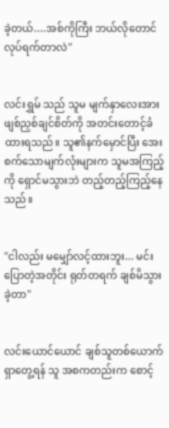ခဲ့တယ်....အစ်ကိုကြီး ဘယ်လိုတောင် လုပ်ရက်တာလဲ"


လင်းရွှမ် သည် သူမ မျက်နှာလေးအား ဖျစ်ညှစ်ချင်စိတ်ကို အတင်းတောင့်ခံထားရသည်။ သူ၏နက်မှောင်ပြီး အေးစက်သောမျက်လုံးများက သူမအကြည့်ကို ရှောင်မသွားဘဲ တည့်တည့်ကြည့်နေသည်။


"ငါလည်း မမျှော်လင့်ထားဘူး... မင်းပြောတဲ့အတိုင်း ရုတ်တရက် ချစ်မိသွားခဲ့တာ"


လင်းယောင်ယောင် ချစ်သူတစ်ယောက်ရှာတွေ့ရန် သူ အစကတည်းက စောင့်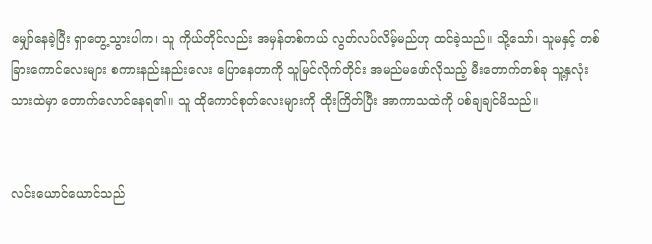မျှော်နေခဲ့ပြီး ရှာတွေ့သွားပါက၊ သူ ကိုယ်တိုင်လည်း အမှန်တစ်ကယ် လွတ်လပ်လိမ့်မည်ဟု ထင်ခဲ့သည်။ သို့သော်၊ သူမနှင့် တစ်ခြားကောင်လေးများ စကားနည်းနည်းလေး ပြောနေတာကို သူမြင်လိုက်တိုင်း အမည်မဖော်လိုသည့် မီးတောက်တစ်ခု သူ့နှလုံးသားထဲမှာ တောက်လောင်နေရ၏။ သူ ထိုကောင်စုတ်လေးများကို ထိုးကြိတ်ပြီး အာကာသထဲကို ပစ်ချချင်မိသည်။


လင်းယောင်ယောင်သည်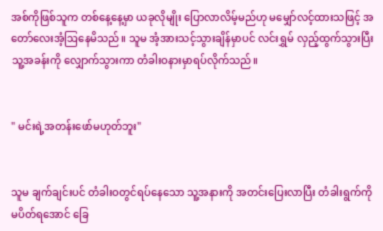အစ်ကိုဖြစ်သူက တစ်နေ့နေ့မှာ ယခုလိုမျိုး ပြောလာလိမ့်မည်ဟု မမျှော်လင့်ထားသဖြင့် အတော်လေးအံ့ဩနေမိသည်။ သူမ အံ့အားသင့်သွားချိန်မှာပင် လင်းရွှမ် လှည့်ထွက်သွားပြီး သူ့အခန်းကို လျှောက်သွားကာ တံခါးဝနားမှာရပ်လိုက်သည်။


" မင်းရဲ့အတန်းဖော်မဟုတ်ဘူး"


သူမ ချက်ချင်းပင် တံခါးဝတွင်ရပ်နေသော သူ့အနားကို အတင်းပြေးလာပြီး တံခါးရွက်ကို မပိတ်ရအောင် ခြေ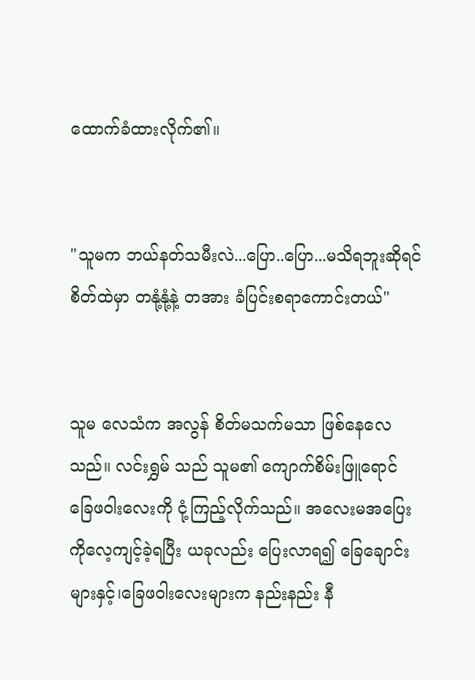ထောက်ခံထားလိုက်၏။


"သူမက ဘယ်နတ်သမီးလဲ...ပြော..ပြော...မသိရဘူးဆိုရင် စိတ်ထဲမှာ တနုံ့နုံ့နဲ့ တအား ခံပြင်းစရာကောင်းတယ်"


သူမ လေသံက အလွန် စိတ်မသက်မသာ ဖြစ်နေလေသည်။ လင်းရွှမ် သည် သူမ၏ ကျောက်စိမ်းဖြူရောင် ခြေဖဝါးလေးကို ငုံ့ကြည့်လိုက်သည်။ အလေးမအပြေးကိုလေ့ကျင့်ခဲ့ရပြီး ယခုလည်း ပြေးလာရ၍ ခြေချောင်းများနှင့်၊ခြေဖဝါးလေးများက နည်းနည်း နီ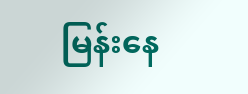မြန်းနေ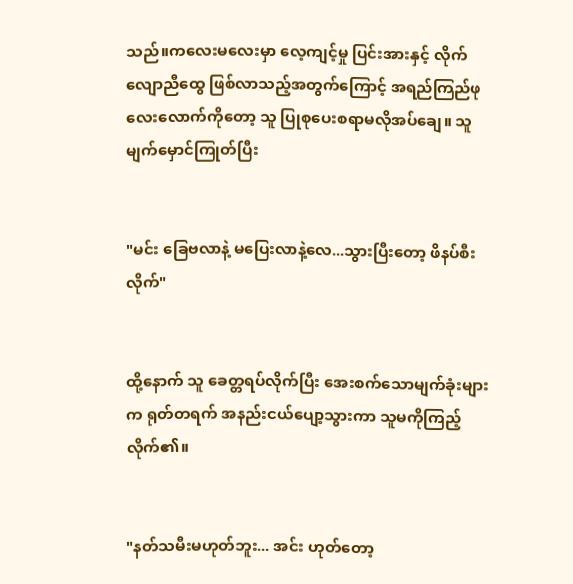သည်။ကလေးမလေးမှာ လေ့ကျင့်မှု ပြင်းအားနှင့် လိုက်လျောညီထွေ ဖြစ်လာသည့်အတွက်ကြောင့် အရည်ကြည်ဖုလေးလောက်ကိုတော့ သူ ပြုစုပေးစရာမလိုအပ်ချေ။ သူ မျက်မှောင်ကြုတ်ပြီး


"မင်း ခြေဗလာနဲ့ မပြေးလာနဲ့လေ...သွားပြီးတော့ ဖိနပ်စီးလိုက်"


ထို့နောက် သူ ခေတ္တရပ်လိုက်ပြီး အေးစက်သောမျက်ခုံးများက ရုတ်တရက် အနည်းငယ်ပျော့သွားကာ သူမကိုကြည့်လိုက်၏။


"နတ်သမီးမဟုတ်ဘူး... အင်း ဟု‌တ်တော့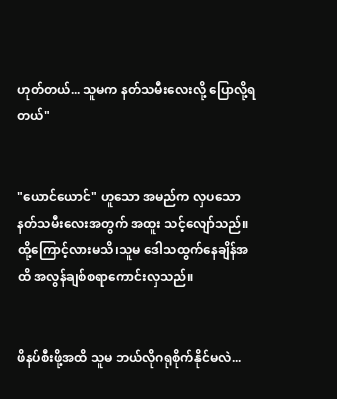ဟုတ်တယ်... သူမက နတ်သမီးလေးလို့ ပြောလို့ရတယ်"


"ယောင်‌ယောင်" ဟူသော အမည်က လှပသော နတ်သမီးလေးအတွက် အထူး သင့်လျော်သည်။ ထို့ကြောင့်လားမသိ၊သူမ ဒေါသထွက်နေချိန်အထိ အလွန်ချစ်စရာကောင်းလှသည်။


ဖိနပ်စီးဖို့အထိ သူမ ဘယ်လိုဂရုစိုက်နိုင်မလဲ...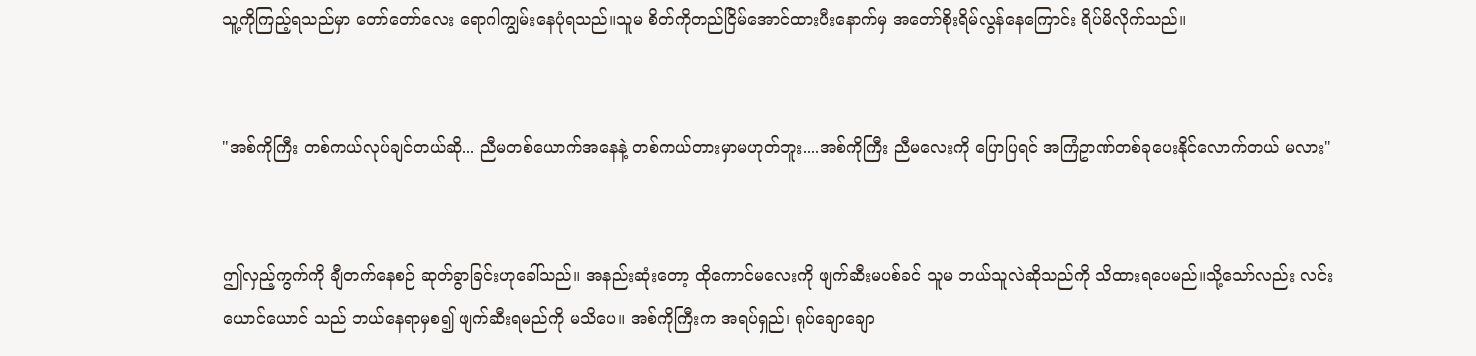သူ့ကိုကြည့်ရသည်မှာ တော်တော်လေး ရောဂါကျွမ်းနေပုံရသည်။သူမ စိတ်ကိုတည်ငြိမ်အောင်ထားပီးနောက်မှ အတော်‌စိုးရိမ်လွန်နေကြောင်း ရိပ်မိလိုက်သည်။


"အစ်ကိုကြီး တစ်ကယ်လုပ်ချင်တယ်ဆို... ညီမတစ်ယောက်အနေနဲ့ တစ်ကယ်တားမှာမဟုတ်ဘူး....အစ်ကိုကြီး ညီမလေးကို ပြောပြရင် အကြံဥာဏ်တစ်ခုပေးနိုင်လောက်တယ် မလား"


ဤလှည့်ကွက်ကို ချီတက်နေစဉ် ဆုတ်ခွာခြင်းဟုခေါ်သည်။ အနည်းဆုံးတော့ ထိုကောင်မလေးကို ဖျက်ဆီးမပစ်ခင် သူမ ဘယ်သူလဲဆိုသည်ကို သိထားရပေမည်။သို့သော်လည်း လင်းယောင်ယောင် သည် ဘယ်နေရာမှစ၍ ဖျက်ဆီးရမည်ကို မသိပေ။ အစ်ကိုကြီးက အရပ်ရှည်၊ ရုပ်ချောချော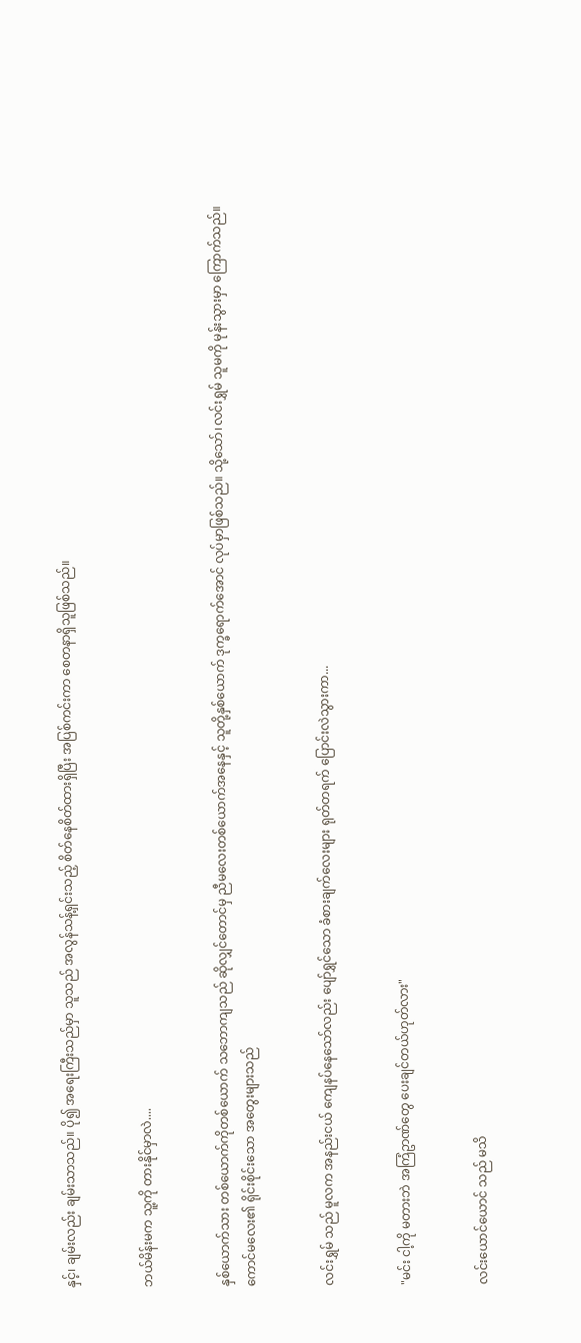နှင့်၊ ချမ်းလည်း ချမ်းသာသည်။ ပို၍ အရေးကြီးသည်မှာ သူသည် အလွန်သန့်ရှင်းသည့် စိတ်နေစိတ်ထားရှိပြီး အပြစ်ကင်းကာ စေတနာရှိသူဖြစ်သည်။


ဘယ်မိန်းမက သူ့ကို တားနိုင်မှာလဲ....


နှစ်ယောက်သား တစ်ယောက်ကိုတစ်ယောက် သဘောကျသည် ဆိုလျှင်တောင်မှ ညီမလေးတစ်ယောက်အနေနှင့် သူတို့နှစ်ယောက် ဒုက္ခရောက်အောင် လုပ်မှာဖြစ်သည်။ သို့သော်၊လင်းရွှမ် သူမကို မုန်းသွားမှာ ကြောက်သည်။ ကောင်မလေး၏ ရိုင်းစိုင်းသော အတွေးများသည်


လင်းရွှမ် သည် မူလက အနည်းငယ် ကျေနပ်နေသော်လည်း ပျော်ရွှင်သော ခံစားချက်လေးများ ရုတ်တရက် ပြောင်းလဲသွားကာ...


"မင်း ငါ့ကို မတားဘဲ အကြံဥာဏ်တွေ ပေးချင်တယ်ဟုတ်လား"


လင်းယောင်ယောင် သည် မသိ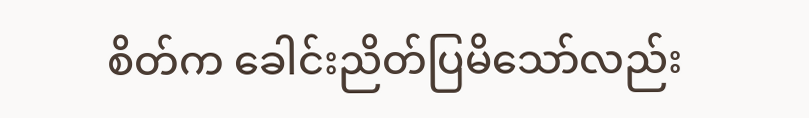စိတ်က ခေါင်းညိတ်ပြမိသော်လည်း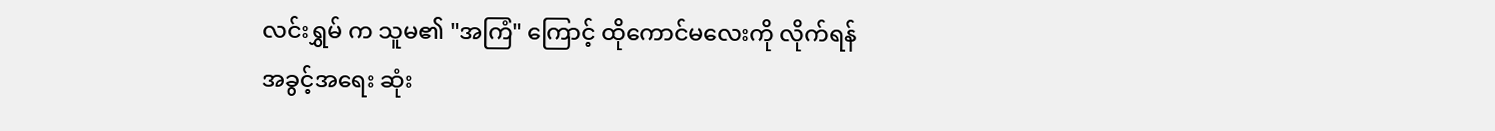လင်းရွှမ် က သူမ၏ "အကြံ" ကြောင့် ထိုကောင်မလေးကို လိုက်ရန် အခွင့်အရေး ဆုံး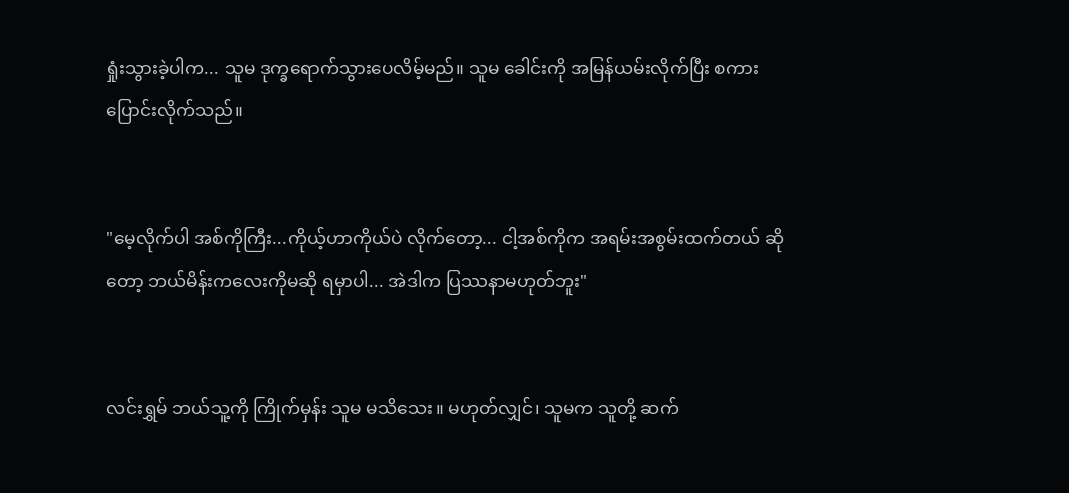ရှုံးသွားခဲ့ပါက... သူမ ဒုက္ခရောက်သွားပေလိမ့်မည်။ သူမ ခေါင်းကို အမြန်ယမ်းလိုက်ပြီး စကားပြောင်းလိုက်သည်။


"မေ့လိုက်ပါ အစ်ကိုကြီး...ကိုယ့်ဟာကိုယ်ပဲ လိုက်တော့... ငါ့အစ်ကိုက အရမ်းအစွမ်းထက်တယ် ဆိုတော့ ဘယ်မိန်းကလေးကိုမဆို ရမှာပါ... အဲဒါက ပြဿနာမဟုတ်ဘူး"


လင်းရွှမ် ဘယ်သူ့ကို ကြိုက်မှန်း သူမ မသိသေး။ မဟုတ်လျှင်၊ သူမက သူတို့ ဆက်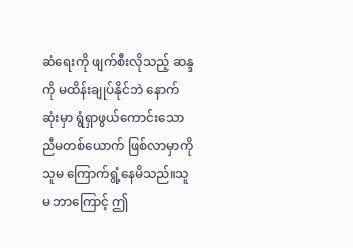ဆံရေးကို ဖျက်စီးလိုသည့် ဆန္ဒကို မထိန်းချုပ်နိုင်ဘဲ နောက်ဆုံးမှာ ရွံရှာဖွယ်ကောင်းသော ညီမတစ်ယောက် ဖြစ်လာမှာကို သူမ ကြောက်ရွံ့နေမိသည်။သူမ ဘာကြောင့် ဤ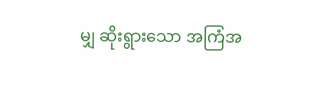မျှ ဆိုးရွားသော အကြံအ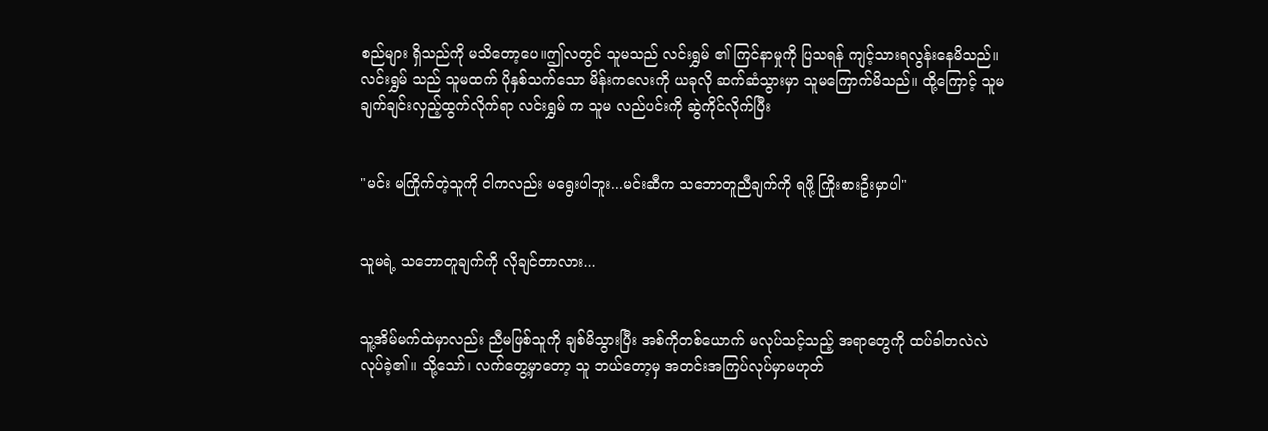စည်များ ရှိသည်ကို မသိတော့ပေ။ဤလတွင် သူမသည် လင်းရွှမ် ၏ ကြင်နာမှုကို ပြသရန် ကျင့်သားရလွန်းနေမိသည်။ လင်းရွှမ် သည် သူမထက် ပိုနှစ်သက်သော မိန်းကလေးကို ယခုလို ဆက်ဆံသွားမှာ သူမကြောက်မိသည်။ ထို့ကြောင့် သူမ ချက်ချင်းလှည့်ထွက်လိုက်ရာ လင်းရွှမ် က သူမ လည်ပင်းကို ဆွဲကိုင်လိုက်ပြီး


"မင်း မကြိုက်တဲ့သူကို ငါကလည်း မရွေးပါဘူး...မင်းဆီက သဘောတူညီချက်ကို ရဖို့ ကြိုးစားဦးမှာပါ"


သူမရဲ့ သဘောတူချက်ကို လိုချင်တာလား...


သူ့အိမ်မက်ထဲမှာလည်း ညီမဖြစ်သူကို ချစ်မိသွားပြီး အစ်ကိုတစ်ယောက် မလုပ်သင့်သည့် အရာတွေကို ထပ်ခါတလဲလဲ လုပ်ခဲ့၏။ သို့သော်၊ လက်တွေ့မှာတော့ သူ ဘယ်တော့မှ အတင်းအကြပ်လုပ်မှာမဟုတ်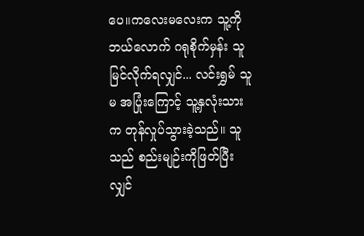ပေ။ကလေးမလေးက သူ့ကို ဘယ်လောက် ဂရုစိုက်မှန်း သူ မြင်လိုက်ရလျှင်... လင်းရွှမ် သူမ အပြုံးကြောင့် သူ့နှလုံးသားက တုန်လှုပ်သွားခဲ့သည်။ သူသည် စည်းမျဉ်းကိုဖြတ်ပြီးလျှင်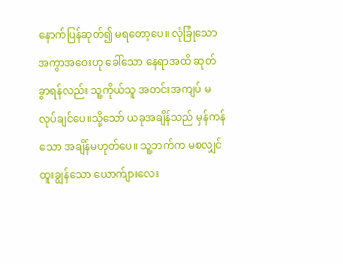နောက်ပြန်ဆုတ်၍ မရတော့ပေ။ လုံခြုံသောအကွာအဝေးဟု ခေါ်သော နေရာအထိ ဆုတ်ခွာရန်လည်း သူ့ကိုယ်သူ အတင်းအကျပ် မလုပ်ချင်ပေ။သို့သော် ယခုအချိန်သည် မှန်ကန်သော အချိန်မဟုတ်ပေ။ သူ့ဘက်က မစလျှင် ထူးချွန်သော ယောက်ျားလေး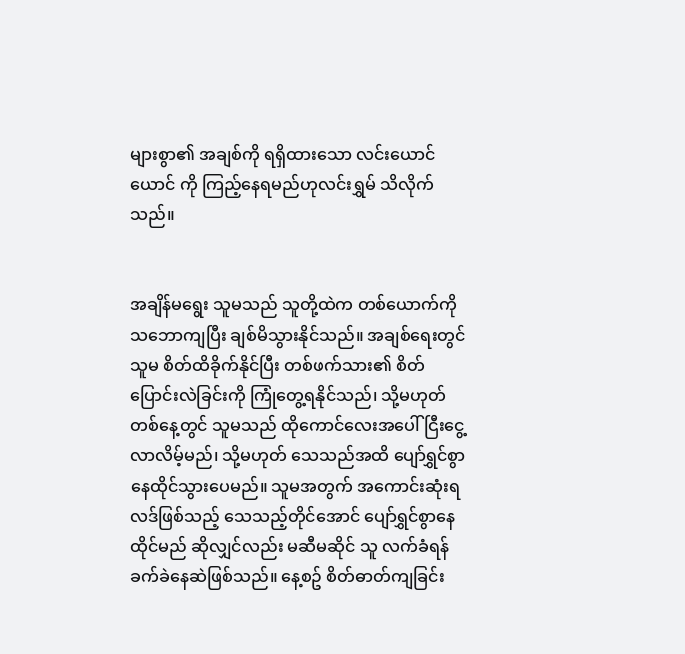များစွာ၏ အချစ်ကို ရရှိထားသော လင်းယောင်ယောင် ကို ကြည့်နေရမည်ဟုလင်းရွှမ် သိလိုက်သည်။


အချိန်မရွေး သူမသည် သူတို့ထဲက တစ်ယောက်ကို သဘောကျပြီး ချစ်မိသွားနိုင်သည်။ အချစ်ရေးတွင် သူမ စိတ်ထိခိုက်နိုင်ပြီး တစ်ဖက်သား၏ စိတ်ပြောင်းလဲခြင်းကို ကြုံတွေ့ရနိုင်သည်၊ သို့မဟုတ် တစ်နေ့တွင် သူမသည် ထိုကောင်လေးအပေါ် ငြီးငွေ့လာလိမ့်မည်၊ သို့မဟုတ် သေသည်အထိ ပျော်ရွှင်စွာ နေထိုင်သွားပေမည်။ သူမအတွက် အကောင်းဆုံးရလဒ်ဖြစ်သည့် သေသည့်တိုင်အောင် ပျော်ရွှင်စွာနေထိုင်မည် ဆိုလျှင်လည်း မဆီမဆိုင် သူ လက်ခံရန်ခက်ခဲနေဆဲဖြစ်သည်။ နေ့စဥ် စိတ်ဓာတ်ကျခြင်း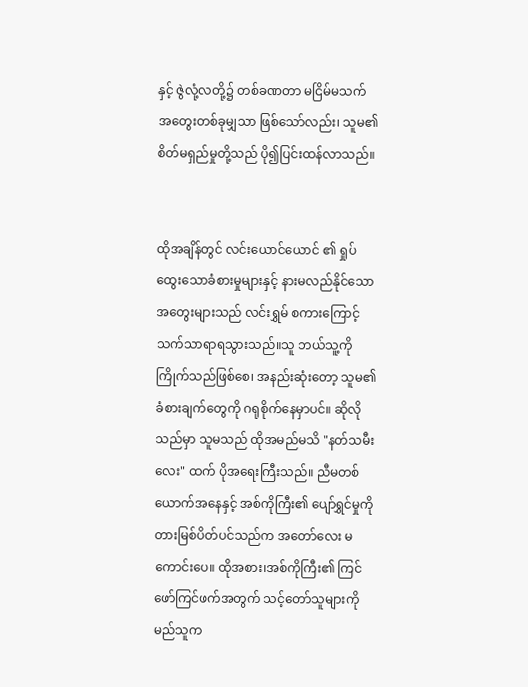နှင့် ဇွဲလုံ့လတို့၌ တစ်ခဏတာ မငြိမ်မသက် အတွေးတစ်ခုမျှသာ ဖြစ်သော်လည်း၊ သူမ၏ စိတ်မရှည်မှုတို့သည် ပို၍ပြင်းထန်လာသည်။


ထိုအချိန်တွင် လင်းယောင်ယောင် ၏ ရှုပ်ထွေးသောခံစားမှုများနှင့် နားမလည်နိုင်သော အတွေးများသည် လင်းရွှမ် စကားကြောင့် သက်သာရာရသွားသည်။သူ ဘယ်သူ့ကို ကြိုက်သည်ဖြစ်စေ၊ အနည်းဆုံးတော့ သူမ၏ ခံစားချက်တွေကို ဂရုစိုက်နေမှာပင်။ ဆိုလိုသည်မှာ သူမသည် ထိုအမည်မသိ "နတ်သမီးလေး" ထက် ပိုအရေးကြီးသည်။ ညီမတစ်ယောက်အနေနှင့် အစ်ကိုကြီး၏ ပျော်ရွှင်မှုကို တားမြစ်ပိတ်ပင်သည်က အတော်လေး မကောင်းပေ။ ထိုအစား၊အစ်ကိုကြီး၏ ကြင်ဖော်ကြင်ဖက်အတွက် သင့်တော်သူများကို မည်သူက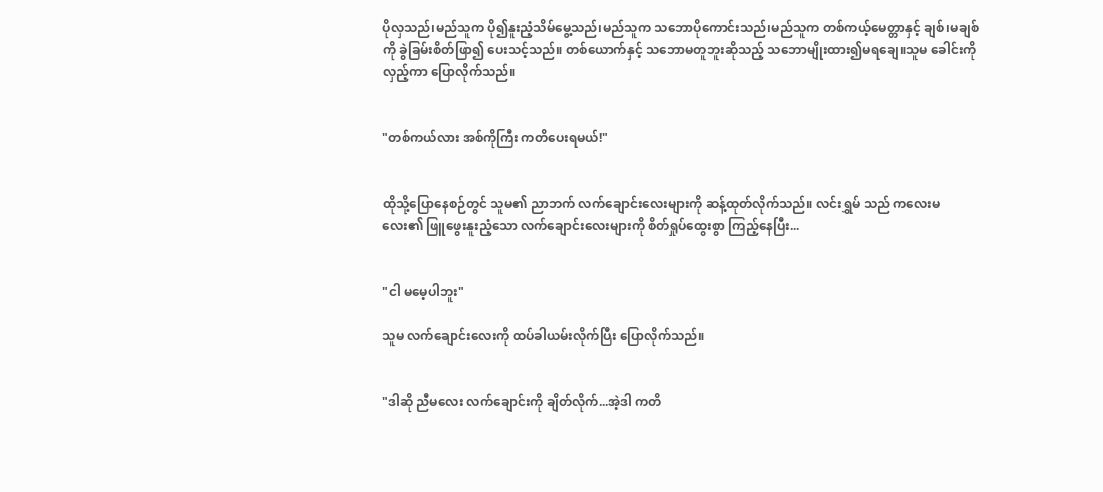ပိုလှသည်၊မည်သူက ပို၍နူးညံ့သိမ်မွေ့သည်၊မည်သူက သဘောပိုကောင်းသည်၊မည်သူက တစ်ကယ့်မေတ္တာနှင့် ချစ်၊မချစ်ကို ခွဲခြမ်းစိတ်ဖြာ၍ ပေးသင့်သည်။ တစ်ယောက်နှင့် သဘောမတူဘူးဆိုသည့် သဘောမျိုးထား၍မရချေ။သူမ ခေါင်းကို လှည့်ကာ ပြောလိုက်သည်။


"တစ်ကယ်လား အစ်ကိုကြီး ကတိပေးရမယ်!"


ထိုသို့ပြောနေစဉ်တွင် သူမ၏ ညာဘက် လက်ချောင်းလေးများကို ဆန့်ထုတ်လိုက်သည်။ လင်းရွှမ် သည် ကလေးမလေး၏ ဖြူဖွေးနူးညံ့သော လက်ချောင်းလေးများကို စိတ်ရှုပ်ထွေးစွာ ကြည့်နေပြီး...


"ငါ မမေ့ပါဘူး"

သူမ လက်ချောင်းလေးကို ထပ်ခါယမ်းလိုက်ပြီး ပြောလိုက်သည်။


"ဒါဆို ညီမလေး လက်ချောင်းကို ချိတ်လိုက်...အဲ့ဒါ ကတိ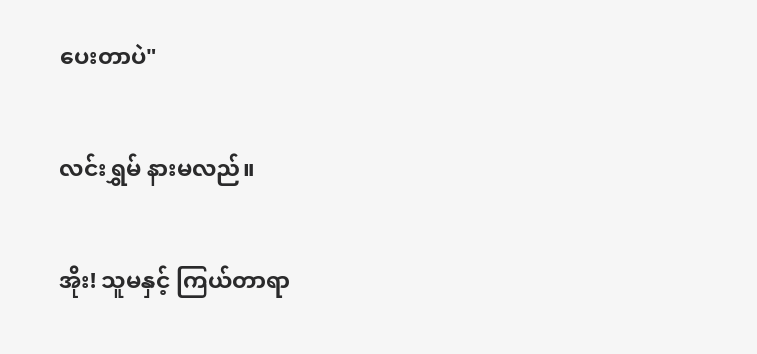ပေးတာပဲ"


လင်းရွှမ် နားမလည်။


အိုး! သူမနှင့် ကြယ်တာရာ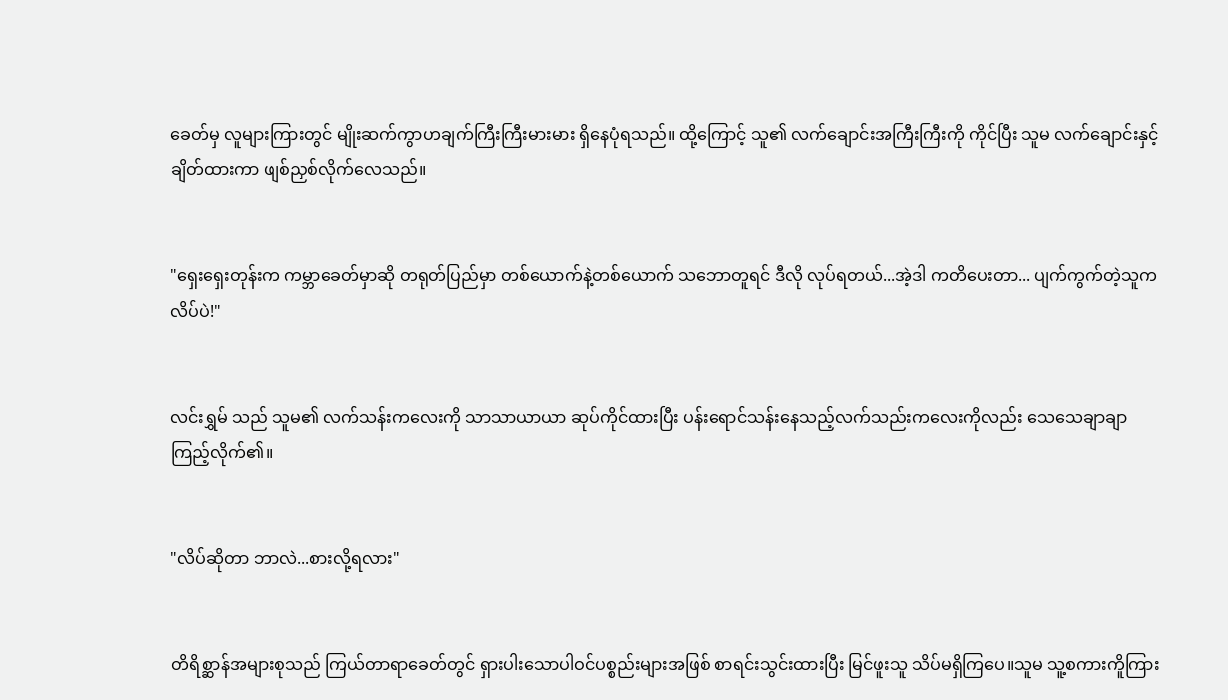ခေတ်မှ လူများကြားတွင် မျိုးဆက်ကွာဟချက်ကြီးကြီးမားမား ရှိနေပုံရသည်။ ထို့ကြောင့် သူ၏ လက်ချောင်းအကြီးကြီးကို ကိုင်ပြီး သူမ လက်ချောင်းနှင့် ချိတ်ထားကာ ဖျစ်ညှစ်လိုက်လေသည်။


"ရှေးရှေးတုန်းက ကမ္ဘာခေတ်မှာဆို တရုတ်ပြည်မှာ တစ်ယောက်နဲ့တစ်ယောက် သဘောတူရင် ဒီလို လုပ်ရတယ်...အဲ့ဒါ ကတိပေးတာ... ပျက်ကွက်တဲ့သူက လိပ်ပဲ!"


လင်းရွှမ် သည် သူမ၏ လက်သန်းကလေးကို သာသာယာယာ ဆုပ်ကိုင်ထားပြီး ပန်းရောင်သန်းနေသည့်လက်သည်းကလေးကိုလည်း သေသေချာချာကြည့်လိုက်၏။


"လိပ်ဆိုတာ ဘာလဲ...စားလို့ရလား"


တိရိစ္ဆာန်အများစုသည် ကြယ်တာရာခေတ်တွင် ရှားပါးသောပါဝင်ပစ္စည်းများအဖြစ် စာရင်းသွင်းထားပြီး မြင်ဖူးသူ သိပ်မရှိကြပေ။သူမ သူ့စကားကိူကြား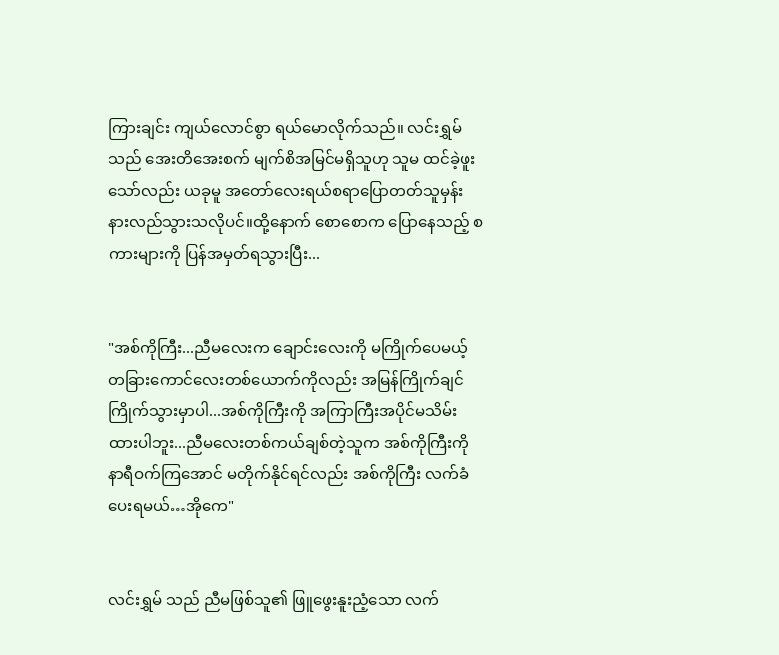ကြားချင်း ကျယ်လောင်စွာ ရယ်မောလိုက်သည်။ လင်းရွှမ် သည် အေးတိအေးစက် မျက်စိအမြင်မရှိသူဟု သူမ ထင်ခဲ့ဖူးသော်လည်း ယခုမူ အတော်လေးရယ်စရာပြောတတ်သူမှန်း နားလည်သွားသလိုပင်။ထို့နောက် စောစောက ပြောနေသည့် စကားများကို ပြန်အမှတ်ရသွားပြီး...


"အစ်ကိုကြီး...ညီမလေးက ချောင်းလေးကို မကြိုက်ပေမယ့် တခြားကောင်လေးတစ်ယောက်ကိုလည်း အမြန်ကြိုက်ချင်ကြိုက်သွားမှာပါ...အစ်ကိုကြီးကို အကြာကြီးအပိုင်မသိမ်းထားပါဘူး...ညီမလေးတစ်ကယ်ချစ်တဲ့သူက အစ်ကိုကြီးကို နာရီဝက်ကြအောင် မတိုက်နိုင်ရင်လည်း အစ်ကိုကြီး လက်ခံပေးရမယ်…အိုကေ"


လင်းရွှမ် သည် ညီမဖြစ်သူ၏ ဖြူဖွေးနူးညံ့သော လက်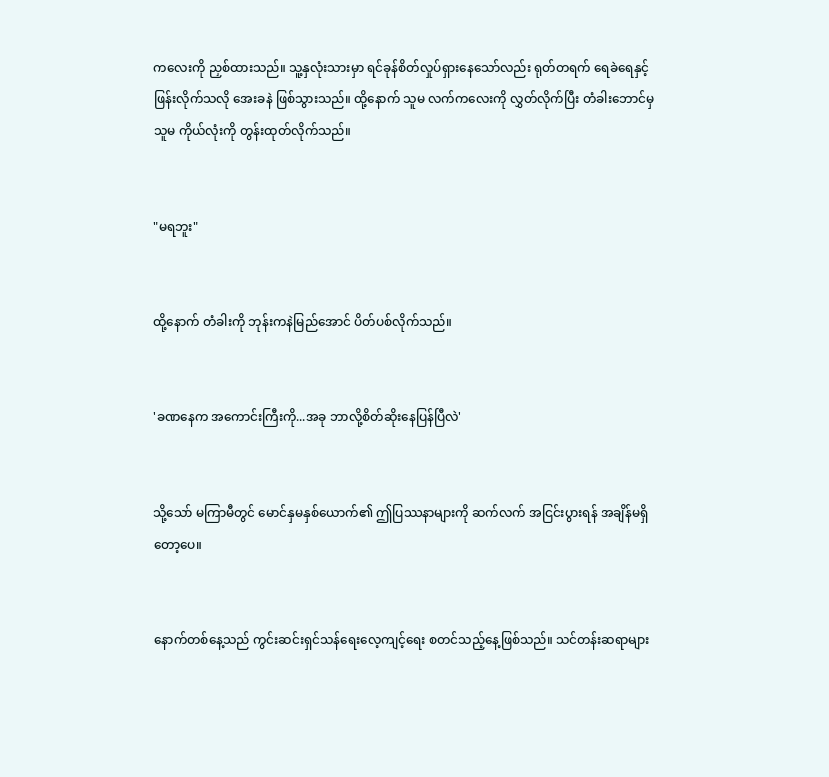ကလေးကို ညှစ်ထားသည်။ သူ့နှလုံးသားမှာ ရင်ခုန်စိတ်လှုပ်ရှားနေသော်လည်း ရုတ်တရက် ရေခဲရေနှင့် ဖြန်းလိုက်သလို အေးခနဲ ဖြစ်သွားသည်။ ထို့နောက် သူမ လက်ကလေးကို လွှတ်လိုက်ပြီး တံခါးဘောင်မှ သူမ ကိုယ်လုံးကို တွန်းထုတ်လိုက်သည်။


"မရဘူး"


ထို့နောက် တံခါးကို ဘုန်းကနဲမြည်အောင် ပိတ်ပစ်လိုက်သည်။


'ခဏနေက အကောင်းကြီးကို...အခု ဘာလို့စိတ်ဆိုးနေပြန်ပြီလဲ'


သို့သော် မကြာမီတွင် မောင်နှမနှစ်ယောက်၏ ဤပြဿနာများကို ဆက်လက် အငြင်းပွားရန် အချိန်မရှိတော့ပေ။


နောက်တစ်နေ့သည် ကွင်းဆင်းရှင်သန်ရေးလေ့ကျင့်ရေး စတင်သည့်နေ့ဖြစ်သည်။ သင်တန်းဆရာများ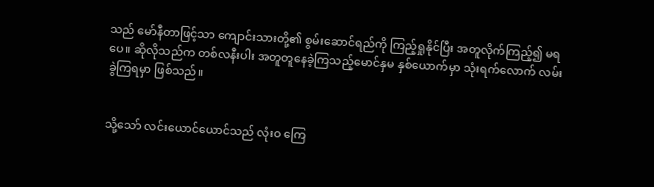သည် မော်နီတာဖြင့်သာ ကျောင်းသားတို့၏ စွမ်းဆောင်ရည်ကို ကြည့်ရှုနိုင်ပြီး အတူလိုက်ကြည့်၍ မရပေ။ ဆိုလိုသည်က တစ်လနီးပါး အတူတူနေခဲ့ကြသည့်မောင်နှမ နှစ်ယောက်မှာ သုံးရက်လောက် လမ်းခွဲကြရမှာ ဖြစ်သည်။


သို့သော် လင်းယောင်ယောင်သည် လုံးဝ ကြေ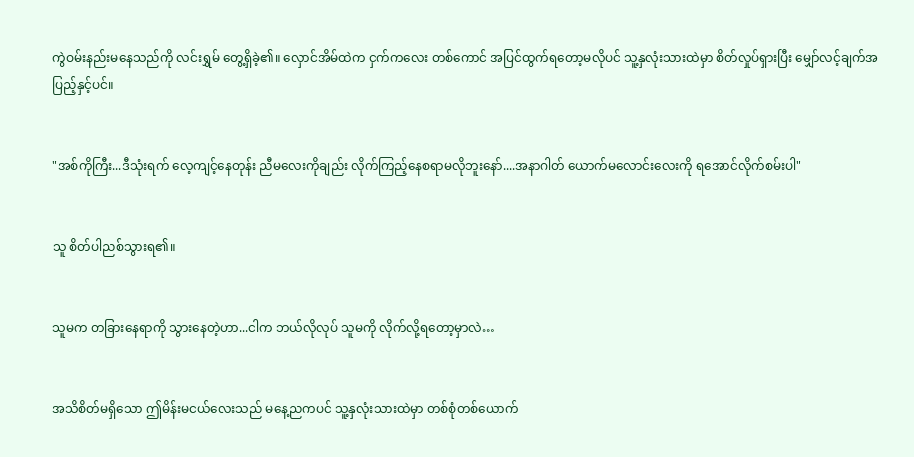ကွဲဝမ်းနည်းမနေသည်ကို လင်းရွှမ် တွေ့ရှိခဲ့၏။ လှောင်အိမ်ထဲက ငှက်ကလေး တစ်ကောင် အပြင်ထွက်ရတော့မလိုပင် သူ့နှလုံးသားထဲမှာ စိတ်လှုပ်ရှားပြီး မျှော်လင့်ချက်အပြည့်နှင့်ပင်။


"အစ်ကိုကြီး...ဒီသုံးရက် လေ့ကျင့်နေတုန်း ညီမလေးကိုချည်း လိုက်ကြည့်နေစရာမလိုဘူးနော်....အနာဂါတ် ယောက်မလောင်းလေးကို ရအောင်လိုက်စမ်းပါ"


သူ စိတ်ပါညစ်သွားရ၏။


သူမက တခြားနေရာကို သွားနေတဲ့ဟာ...ငါက ဘယ်လိုလုပ် သူမကို လိုက်လို့ရတော့မှာလဲ…


အသိစိတ်မရှိသော ဤမိန်းမငယ်လေးသည် မနေ့ညကပင် သူ့နှလုံးသားထဲမှာ တစ်စုံတစ်ယောက်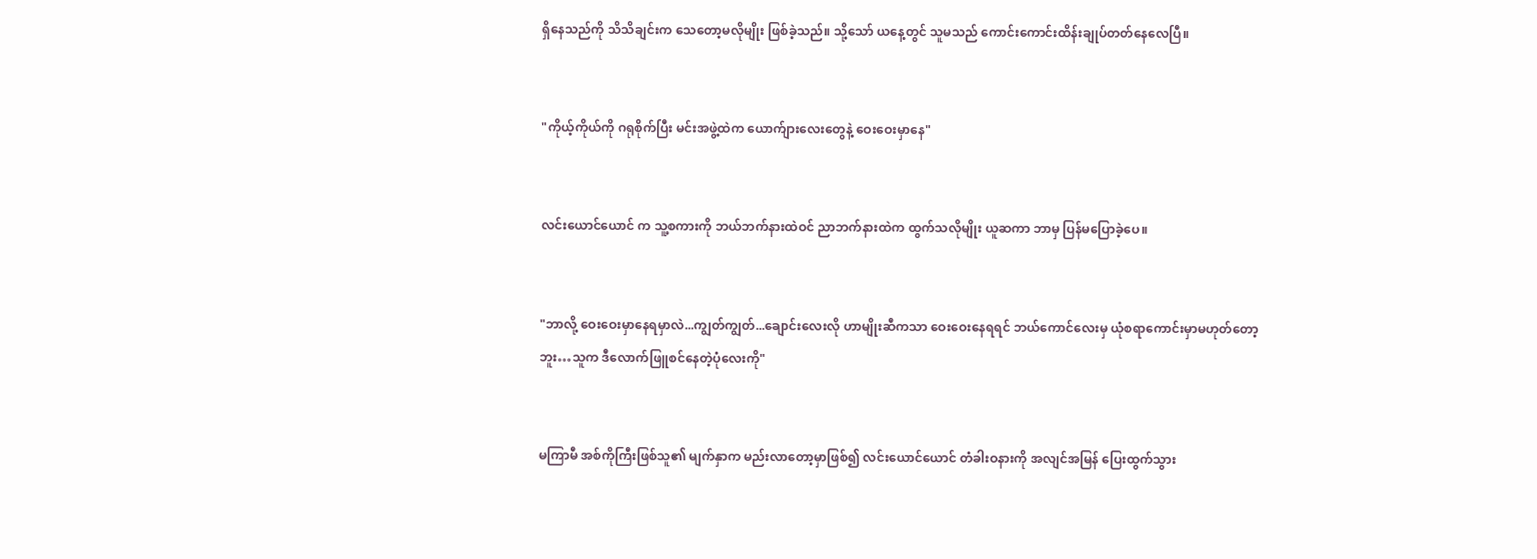ရှိနေသည်ကို သိသိချင်းက သေတော့မလိုမျိုး ဖြစ်ခဲ့သည်။ သို့သော် ယနေ့တွင် သူမသည် ကောင်းကောင်းထိန်းချုပ်တတ်နေလေပြီ။


"ကိုယ့်ကိုယ်ကို ဂရုစိုက်ပြီး မင်းအဖွဲ့ထဲက ယောက်ျားလေးတွေနဲ့ ဝေးဝေးမှာနေ"


လင်းယောင်ယောင် က သူ့စကားကို ဘယ်ဘက်နားထဲဝင် ညာဘက်နားထဲက ထွက်သလိုမျိုး ယူဆကာ ဘာမှ ပြန်မပြောခဲ့ပေ။


"ဘာလို့ ဝေးဝေးမှာနေရမှာလဲ...ကျွတ်ကျွတ်...ချောင်းလေးလို ဟာမျိုးဆီကသာ ဝေးဝေးနေရရင် ဘယ်ကောင်လေးမှ ယုံစရာကောင်းမှာမဟုတ်တော့ဘူး…သူက ဒီလောက်ဖြူစင်နေတဲ့ပုံလေးကို"


မကြာမီ အစ်ကိုကြီးဖြစ်သူ၏ မျက်နှာက မည်းလာတော့မှာဖြစ်၍ လင်းယောင်ယောင် တံခါးဝနားကို အလျင်အမြန် ပြေးထွက်သွား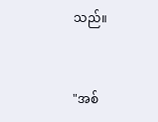သည်။


"အစ်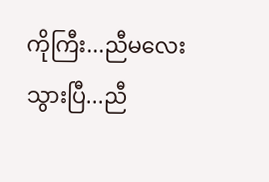ကိုကြီး...ညီမလေး သွားပြီ...ညီ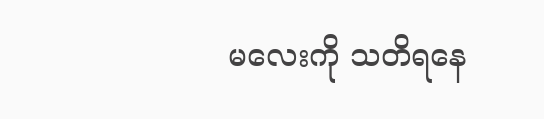မ‌လေးကို သတိရနေ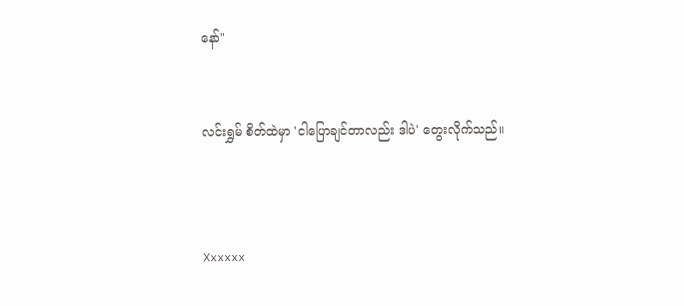နော်"


လင်းရွှမ် စိတ်ထဲမှာ 'ငါပြောချင်တာလည်း ဒါပဲ' တွေးလိုက်သည်။



Xxxxxx